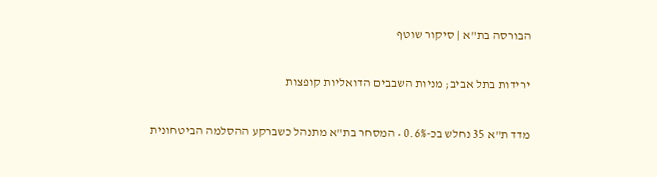הבורסה בת"א | סיקור שוטף

ירידות בתל אביב; מניות השבבים הדואליות קופצות

מדד ת"א 35 נחלש בכ-0.6% • המסחר בת"א מתנהל כשברקע ההסלמה הביטחונית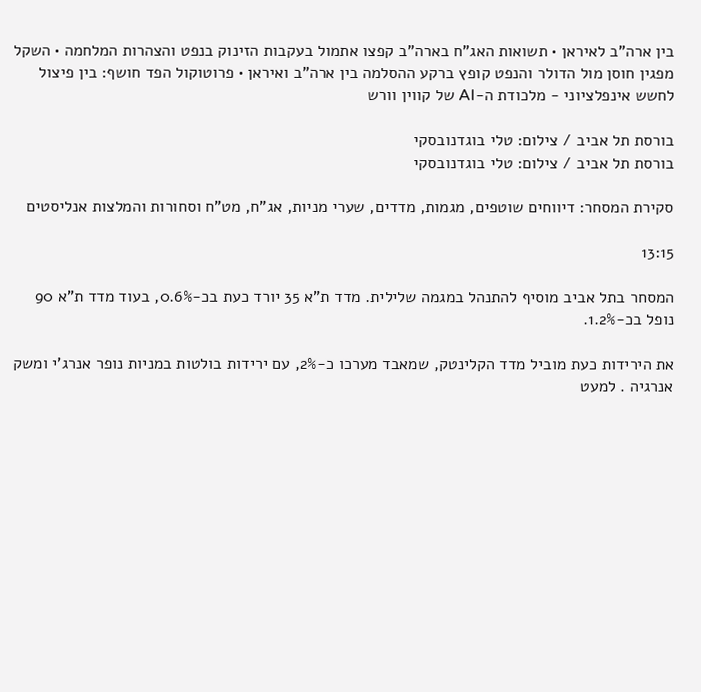בין ארה"ב לאיראן • תשואות האג"ח בארה"ב קפצו אתמול בעקבות הזינוק בנפט והצהרות המלחמה • השקל מפגין חוסן מול הדולר והנפט קופץ ברקע ההסלמה בין ארה"ב ואיראן • פרוטוקול הפד חושף: בין פיצול לחשש אינפלציוני - מלכודת ה-AI של קווין וורש

בורסת תל אביב / צילום: טלי בוגדנובסקי
בורסת תל אביב / צילום: טלי בוגדנובסקי

סקירת המסחר: דיווחים שוטפים, מגמות, מדדים, שערי מניות, אג"ח, מט"ח וסחורות והמלצות אנליסטים

13:15

המסחר בתל אביב מוסיף להתנהל במגמה שלילית. מדד ת"א 35 יורד כעת בכ-0.6%, בעוד מדד ת"א 90 נופל בכ-1.2%.

את הירידות כעת מוביל מדד הקלינטק, שמאבד מערכו כ-2%, עם ירידות בולטות במניות נופר אנרג'י ומשק אנרגיה . למעט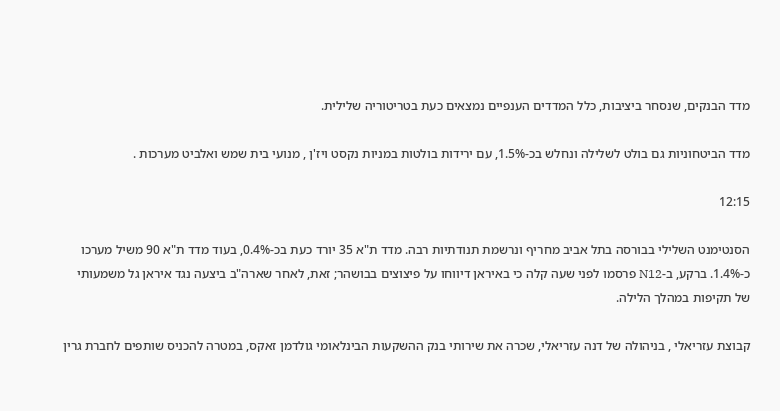מדד הבנקים, שנסחר ביציבות, כלל המדדים הענפיים נמצאים כעת בטריטוריה שלילית.

מדד הביטחוניות גם בולט לשלילה ונחלש בכ-1.5%, עם ירידות בולטות במניות נקסט ויז'ן , מנועי בית שמש ואלביט מערכות .

12:15

הסנטימנט השלילי בבורסה בתל אביב מחריף ונרשמת תנודתיות רבה. מדד ת"א 35 יורד כעת בכ-0.4%, בעוד מדד ת"א 90 משיל מערכו כ-1.4%. ברקע, ב-N12 פרסמו לפני שעה קלה כי באיראן דיווחו על פיצוצים בבושהר; זאת, לאחר שארה"ב ביצעה נגד איראן גל משמעותי של תקיפות במהלך הלילה.

קבוצת עזריאלי , בניהולה של דנה עזריאלי, שכרה את שירותי בנק ההשקעות הבינלאומי גולדמן זאקס, במטרה להכניס שותפים לחברת גרין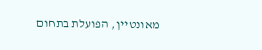מאונטיין, הפועלת בתחום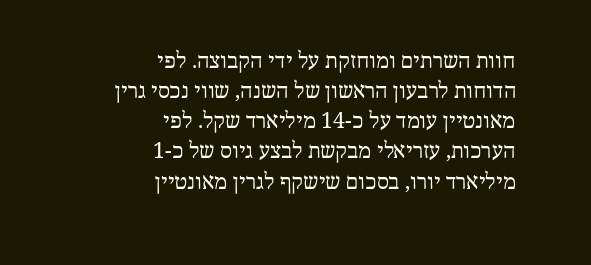חוות השרתים ומוחזקת על ידי הקבוצה. לפי הדוחות לרבעון הראשון של השנה, שווי נכסי גרין מאונטיין עומד על כ-14 מיליארד שקל. לפי הערכות, עזריאלי מבקשת לבצע גיוס של כ-1 מיליארד יורו, בסכום שישקף לגרין מאונטיין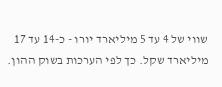שווי של 4 עד 5 מיליארד יורו - כ-14 עד 17 מיליארד שקל. כך לפי הערכות בשוק ההון.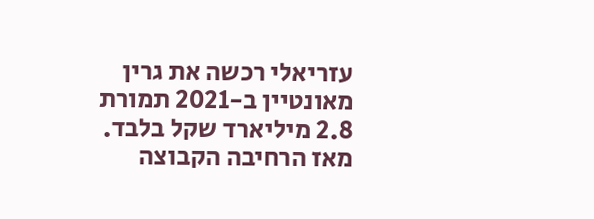עזריאלי רכשה את גרין מאונטיין ב-2021 תמורת 2.8 מיליארד שקל בלבד. מאז הרחיבה הקבוצה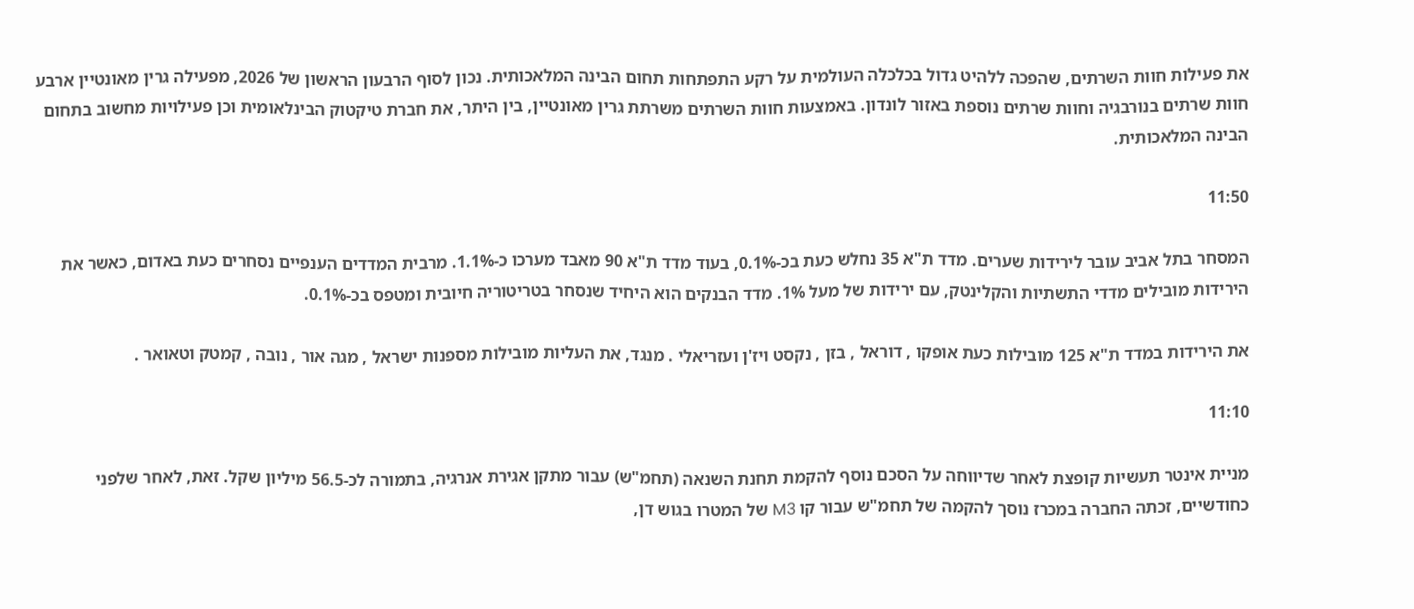את פעילות חוות השרתים, שהפכה ללהיט גדול בכלכלה העולמית על רקע התפתחות תחום הבינה המלאכותית. נכון לסוף הרבעון הראשון של 2026, מפעילה גרין מאונטיין ארבע חוות שרתים בנורבגיה וחוות שרתים נוספת באזור לונדון. באמצעות חוות השרתים משרתת גרין מאונטיין, בין היתר, את חברת טיקטוק הבינלאומית וכן פעילויות מחשוב בתחום הבינה המלאכותית.

11:50

המסחר בתל אביב עובר לירידות שערים. מדד ת"א 35 נחלש כעת בכ-0.1%, בעוד מדד ת"א 90 מאבד מערכו כ-1.1%. מרבית המדדים הענפיים נסחרים כעת באדום, כאשר את הירידות מובילים מדדי התשתיות והקלינטק, עם ירידות של מעל 1%. מדד הבנקים הוא היחיד שנסחר בטריטוריה חיובית ומטפס בכ-0.1%.

את הירידות במדד ת"א 125 מובילות כעת אופקו , דוראל , בזן , נקסט ויז'ן ועזריאלי . מנגד, את העליות מובילות מספנות ישראל , מגה אור , נובה , קמטק וטאואר .

11:10

מניית אינטר תעשיות קופצת לאחר שדיווחה על הסכם נוסף להקמת תחנת השנאה (תחמ"ש) עבור מתקן אגירת אנרגיה, בתמורה לכ-56.5 מיליון שקל. זאת, לאחר שלפני כחודשיים, זכתה החברה במכרז נוסך להקמה של תחמ"ש עבור קו M3 של המטרו בגוש דן,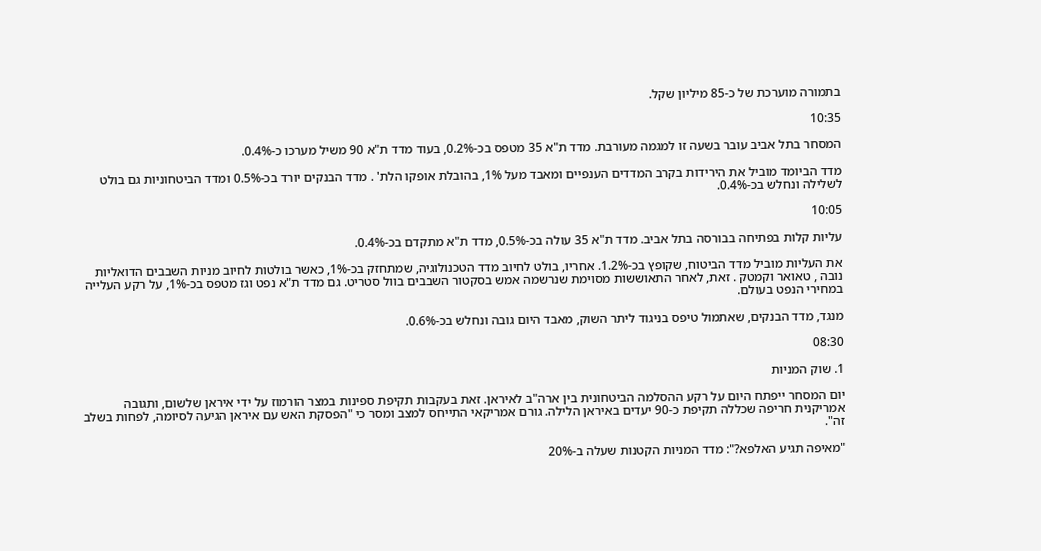בתמורה מוערכת של כ-85 מיליון שקל.

10:35

המסחר בתל אביב עובר בשעה זו למגמה מעורבת. מדד ת"א 35 מטפס בכ-0.2%, בעוד מדד ת"א 90 משיל מערכו כ-0.4%.

מדד הביומד מוביל את הירידות בקרב המדדים הענפיים ומאבד מעל 1%, בהובלת אופקו הלת' . מדד הבנקים יורד בכ-0.5% ומדד הביטחוניות גם בולט לשלילה ונחלש בכ-0.4%.

10:05

עליות קלות בפתיחה בבורסה בתל אביב. מדד ת"א 35 עולה בכ-0.5%, מדד ת"א מתקדם בכ-0.4%.

את העליות מוביל מדד הביטוח, שקופץ בכ-1.2%. אחריו, בולט לחיוב מדד הטכנולוגיה, שמתחזק בכ-1%, כאשר בולטות לחיוב מניות השבבים הדואליות נובה , טאואר וקמטק . זאת, לאחר התאוששות מסוימת שנרשמה אמש בסקטור השבבים בוול סטריט. גם מדד ת"א נפט וגז מטפס בכ-1%, על רקע העלייה במחירי הנפט בעולם.

מנגד, מדד הבנקים, שאתמול טיפס בניגוד ליתר השוק, מאבד היום גובה ונחלש בכ-0.6%.

08:30

1. שוק המניות

יום המסחר ייפתח היום על רקע ההסלמה הביטחונית בין ארה"ב לאיראן. זאת בעקבות תקיפת ספינות במצר הורמוז על ידי איראן שלשום, ותגובה אמריקנית חריפה שכללה תקיפת כ-90 יעדים באיראן הלילה. גורם אמריקאי התייחס למצב ומסר כי "הפסקת האש עם איראן הגיעה לסיומה, לפחות בשלב זה".

"מאיפה תגיע האלפא?": מדד המניות הקטנות שעלה ב-20%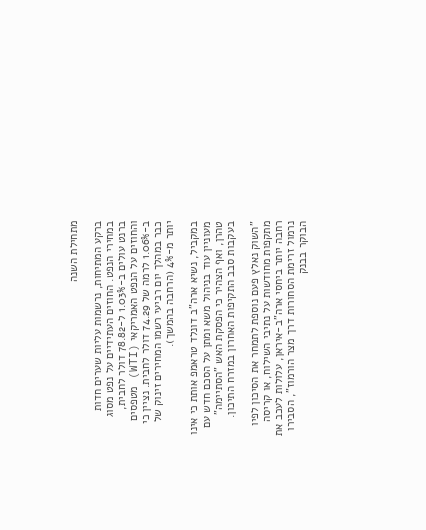מתחילת השנה

ברקע המתיחות, נרשמות עליות שערים חדות במחירי הנפט. החוזים העתידיים על נפט מסוג ברנט עולים ב-1.03% ל-78.82 דולר לחבית, והחוזים על הנפט האמריקאי (WTI) מטפסים ב-1.06% לרמה של 74.29 דולר לחבית. נציין כי כבר במהלך יום רביעי רשמו המחירים זינוק של יותר מ-4% (הרחבה בהמשך).

במקביל, נשיא ארה"ב דונלד טראמפ אותת כי אינו מעוניין עוד בניהול משא ומתן על הסכם חדש עם טהרן, ואף הצהיר כי הפסקת האש "הסתיימה" בעקבות סבב התקיפות האחרון במזרח התיכון.

"השוק נאלץ פעם נוספת לתמחר את הסיכון לפיו מתקפות מחודשות על נתיבי השילוח, או קריסה רחבה יותר ביחסי ארה"ב-איראן, עלולות לעכב את נרמול זרימת הסחורות דרך מצר הורמוז", הסבירו הבוקר בבנק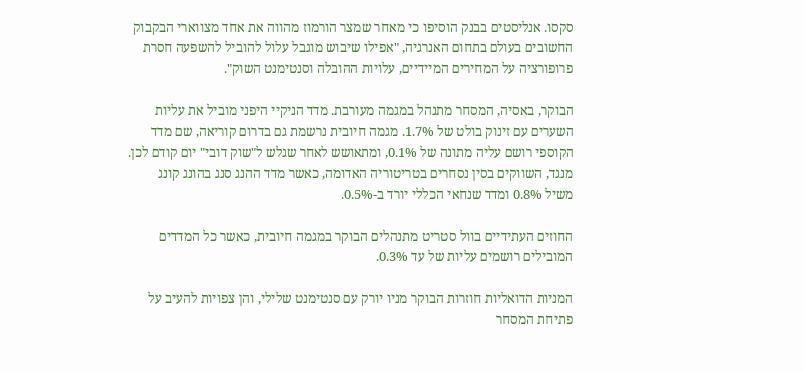סקסו. אנליסטים בבנק הוסיפו כי מאחר שמצר הורמוז מהווה את אחד מצווארי הבקבוק החשובים בעולם בתחום האנרגיה, "אפילו שיבוש מוגבל עלול להוביל להשפעה חסרת פרופורציה על המחירים המיידיים, עלויות ההובלה וסנטימנט השוק".

הבוקר, באסיה, המסחר מתנהל במגמה מעורבת. מדד הניקיי היפני מוביל את עליות השערים עם זינוק בולט של 1.7%. מגמה חיובית נרשמת גם בדרום קוריאה, שם מדד הקוספי רושם עליה מתונה של 0.1%, ומתאושש לאחר שגלש ל"שוק דובי" יום קודם לכן. מנגד, השווקים בסין נסחרים בטריטוריה האדומה, כאשר מדד ההנג סנג בהונג קונג משיל 0.8% ומדד שנחאי הכללי יורד ב-0.5%.

החוזים העתידיים בוול סטריט מתנהלים הבוקר במגמה חיובית, כאשר כל המדדים המובילים רושמים עליות של עד 0.3%.

המניות הדואליות חוזרות הבוקר מניו יורק עם סנטימנט שלילי, והן צפויות להעיב על פתיחת המסחר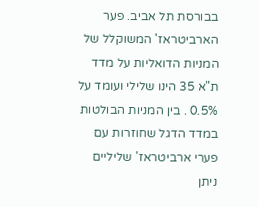בבורסת תל אביב. פער הארביטראז' המשוקלל של המניות הדואליות על מדד ת"א 35 הינו שלילי ועומד על 0.5% . בין המניות הבולטות במדד הדגל שחוזרות עם פערי ארביטראז' שליליים ניתן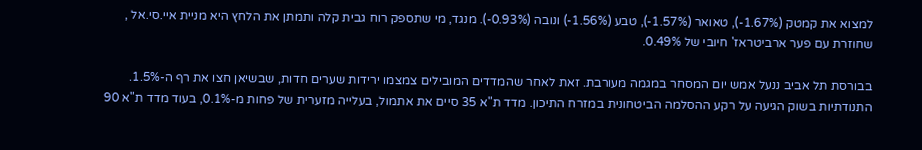למצוא את קמטק (1.67%-), טאואר (1.57%-), טבע (1.56%-) ונובה (0.93%-). מנגד, מי שתספק רוח גבית קלה ותמתן את הלחץ היא מניית איי.סי.אל , שחוזרת עם פער ארביטראז' חיובי של 0.49%.

בבורסת תל אביב ננעל אמש יום המסחר במגמה מעורבת. זאת לאחר שהמדדים המובילים צמצמו ירידות שערים חדות, שבשיאן חצו את רף ה-1.5%. התנודתיות בשוק הגיעה על רקע ההסלמה הביטחונית במזרח התיכון. מדד ת"א 35 סיים את אתמול, בעלייה מזערית של פחות מ-0.1%, בעוד מדד ת"א 90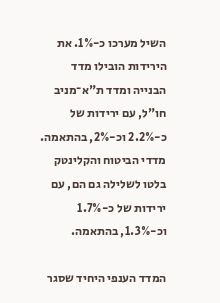השיל מערכו כ-1%. את הירידות הובילו מדד הבנייה ומדד ת"א־מניב חו"ל, עם ירידות של כ-2.2% וכ-2%, בהתאמה. מדדי הביטוח והקלינטק בלטו לשלילה גם הם, עם ירידות של כ-1.7% וכ-1.3%, בהתאמה.

המדד הענפי היחיד שסגר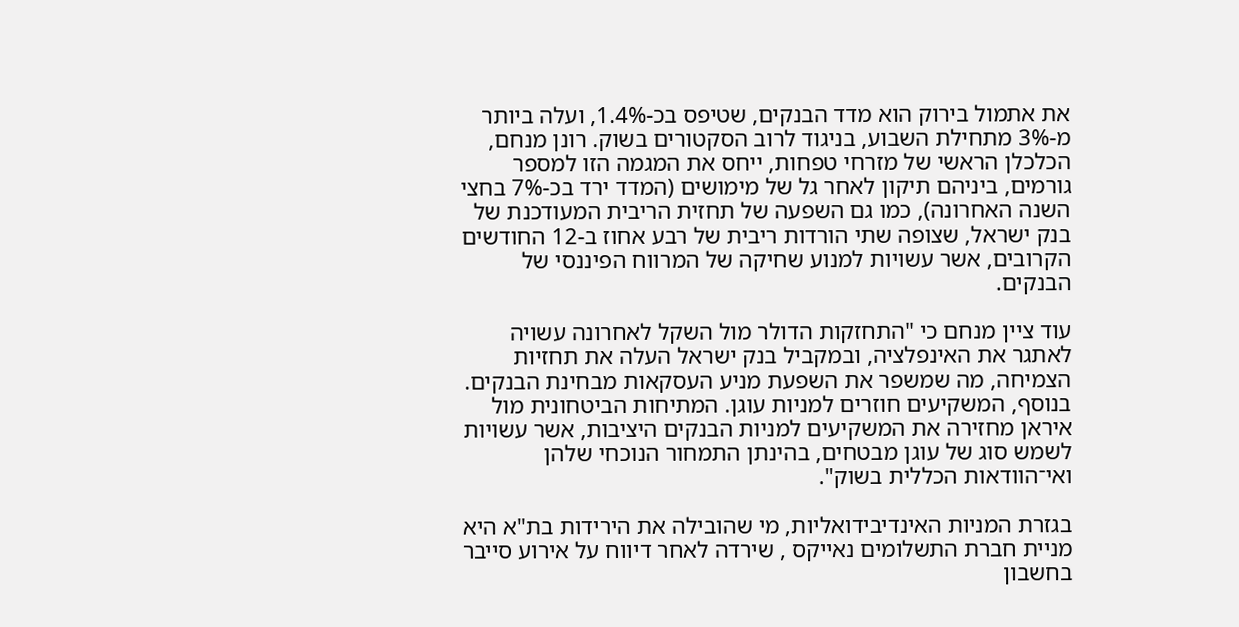את אתמול בירוק הוא מדד הבנקים, שטיפס בכ-1.4%, ועלה ביותר מ-3% מתחילת השבוע, בניגוד לרוב הסקטורים בשוק. רונן מנחם, הכלכלן הראשי של מזרחי טפחות, ייחס את המגמה הזו למספר גורמים, ביניהם תיקון לאחר גל של מימושים (המדד ירד בכ-7% בחצי השנה האחרונה), כמו גם השפעה של תחזית הריבית המעודכנת של בנק ישראל, שצופה שתי הורדות ריבית של רבע אחוז ב-12 החודשים הקרובים, אשר עשויות למנוע שחיקה של המרווח הפיננסי של הבנקים.

עוד ציין מנחם כי "התחזקות הדולר מול השקל לאחרונה עשויה לאתגר את האינפלציה, ובמקביל בנק ישראל העלה את תחזיות הצמיחה, מה שמשפר את השפעת מניע העסקאות מבחינת הבנקים. בנוסף, המשקיעים חוזרים למניות עוגן. המתיחות הביטחונית מול איראן מחזירה את המשקיעים למניות הבנקים היציבות, אשר עשויות לשמש סוג של עוגן מבטחים, בהינתן התמחור הנוכחי שלהן ואי־הוודאות הכללית בשוק".

בגזרת המניות האינדיבידואליות, מי שהובילה את הירידות בת"א היא מניית חברת התשלומים נאייקס , שירדה לאחר דיווח על אירוע סייבר בחשבון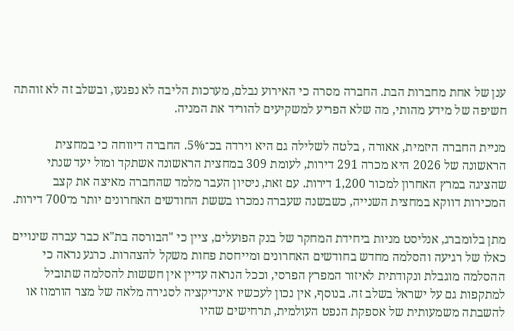ענן של אחת מחברות הבת. החברה מסרה כי האירוע נבלם, מערכות הליבה לא נפגעו, ובשלב זה לא זוהתה חשיפה של מידע מהותי, מה שלא הפריע למשקיעים להוריד את המניה.

מניית החברה היזמית, אאורה , בלטה לשלילה גם היא וירדה בכ־5%. החברה דיווחה כי במחצית הראשונה של 2026 היא מכרה 291 דירות, לעומת 309 במחצית הראשונה אשתקד ומול יעד שנתי שהציגה במרץ האחרון למכור 1,200 דירות. עם זאת, ניסיון העבר מלמד שהחברה מאיצה את קצב המכירות דווקא במחצית השנייה, כשבשנה שעברה נמכרו בששת החודשים האחרונים יותר מ־700 דירות.

מתן בלומברג, אנליסט מניות ביחידת המחקר של בנק הפועלים, ציין כי "הבורסה בת"א כבר עברה שינויים כאלו של רגיעה והסלמה מחדש בחודשים האחרונים ומייחסת פחות משקל להצהרות. כרגע נראה כי ההסלמה מוגבלת ונקודתית לאיזור המפרץ הפרסי, וככל הנראה עדיין אין חששות להסלמה שתוביל למתקפות גם על ישראל בשלב זה. בנוסף, אין נכון לעכשיו אינדיקציה לסגירה מלאה של מצר הורמוז או להשבתה משמעותית של אספקת הנפט העולמית, תרחישים שהיו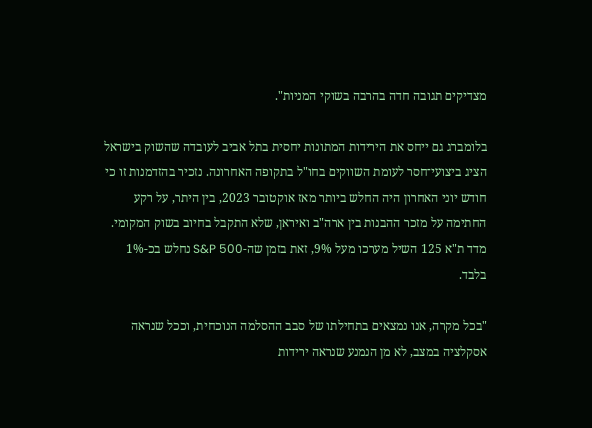מצדיקים תגובה חדה בהרבה בשוקי המניות".

בלומברג גם ייחס את הירידות המתונות יחסית בתל אביב לעובדה שהשוק בישראל הציג ביצועי־חסר לעומת השווקים בחו"ל בתקופה האחרונה. נזכיר בהזדמנות זו כי חודש יוני האחרון היה החלש ביותר מאז אוקטובר 2023, בין היתר, על רקע החתימה על מזכר ההבנות בין ארה"ב ואיראן, שלא התקבל בחיוב בשוק המקומי. מדד ת"א 125 השיל מערכו מעל 9%, זאת בזמן שה-S&P 500 נחלש בכ-1% בלבד.

"בכל מקרה, אנו נמצאים בתחילתו של סבב ההסלמה הנוכחית, וככל שנראה אסקלציה במצב, לא מן הנמנע שנראה ירידות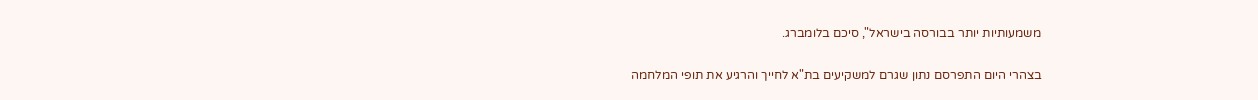משמעותיות יותר בבורסה בישראל", סיכם בלומברג.

בצהרי היום התפרסם נתון שגרם למשקיעים בת"א לחייך והרגיע את תופי המלחמה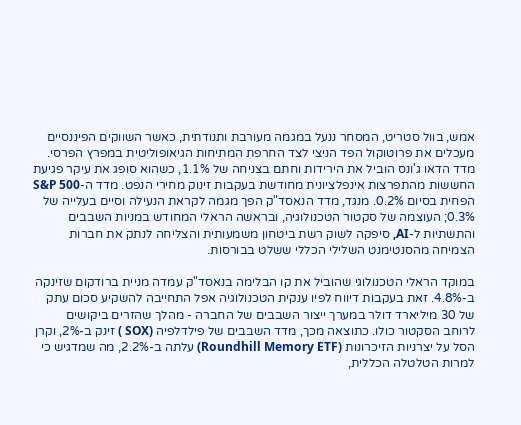אמש, בוול סטריט, המסחר ננעל במגמה מעורבת ותנודתית, כאשר השווקים הפיננסיים מעכלים את פרוטוקול הפד הניצי לצד החרפת המתיחות הגיאופוליטית במפרץ הפרסי. מדד הדאו ג'ונס הוביל את הירידות וחתם בצניחה של 1.1%, כשהוא סופג את עיקר פגיעת החששות מהתפרצות אינפלציונית מחודשת בעקבות זינוק מחירי הנפט. מדד ה-S&P 500 הפחית בסיום 0.2%. מנגד, מדד הנאסד"ק הפך מגמה לקראת הנעילה וסיים בעלייה של 0.3%; העוצמה של סקטור הטכנולוגיה, ובראשה הראלי המחודש במניות השבבים והתשתיות ל-AI, סיפקה לשוק רשת ביטחון משמעותית והצליחה לנתק את חברות הצמיחה מהסנטימנט השלילי הכללי ששלט בבורסות.

במוקד הראלי הטכנולוגי שהוביל את קו הבלימה בנאסד"ק עמדה מניית ברודקום שזינקה ב-4.8%. זאת בעקבות דיווח לפיו ענקית הטכנולוגיה אפל התחייבה להשקיע סכום עתק של 30 מיליארד דולר במערך ייצור השבבים של החברה - מהלך שהזרים ביקושים לרוחב הסקטור כולו. כתוצאה מכך, מדד השבבים של פילדלפיה (SOX ) זינק ב-2%, וקרן הסל על יצרניות הזיכרונות (Roundhill Memory ETF) עלתה ב-2.2%, מה שמדגיש כי למרות הטלטלה הכללית,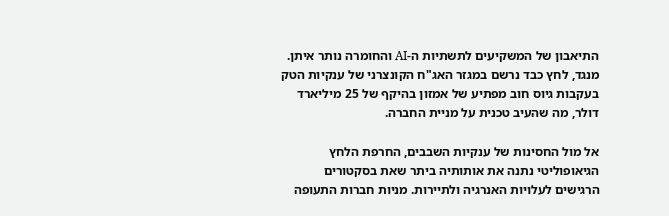התיאבון של המשקיעים לתשתיות ה-AI והחומרה נותר איתן. מנגד, לחץ כבד נרשם במגזר האג"ח הקונצרני של ענקיות הטק בעקבות גיוס חוב מפתיע של אמזון בהיקף של 25 מיליארד דולר, מה שהעיב טכנית על מניית החברה.

אל מול החסינות של ענקיות השבבים, החרפת הלחץ הגיאופוליטי נתנה את אותותיה ביתר שאת בסקטורים הרגישים לעלויות האנרגיה ולתיירות. מניות חברות התעופה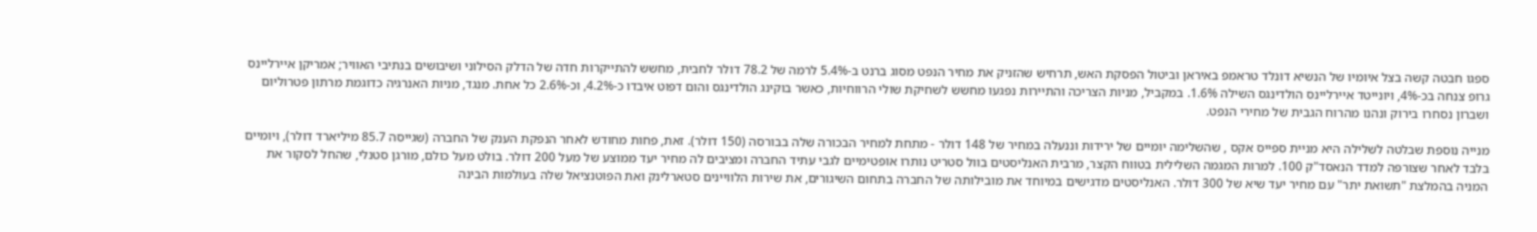ספגו חבטה קשה בצל איומיו של הנשיא דונלד טראמפ באיראן וביטול הפסקת האש, תרחיש שהזניק את מחיר הנפט מסוג ברנט ב-5.4% לרמה של 78.2 דולר לחבית, מחשש להתייקרות חדה של הדלק הסילוני ושיבושים בנתיבי האוויר; אמריקן איירליינס גרופ צנחה בכ-4%, ויונייטד איירליינס הולדינגס השילה 1.6%. במקביל, מניות הצריכה והתיירות נפגעו מחשש לשחיקת שולי הרווחיות, כאשר בוקינג הולדינגס והום דפוט איבדו כ-4.2%, וכ-2.6% כל אחת. מנגד, מניות האנרגיה כדוגמת מרתון פטרוליום ושברון נסחרו בירוק ונהנו מהרוח הגבית של מחירי הנפט.

מנייה נוספת שבלטה לשלילה היא מניית ספייס אקס , שהשלימה יומיים של ירידות וננעלה במחיר של 148 דולר - מתחת למחיר הבכורה שלה בבורסה (150 דולר). זאת, פחות מחודש לאחר הנפקת הענק של החברה (שגייסה 85.7 מיליארד דולר), ויומיים בלבד לאחר שצורפה למדד הנאסד"ק 100. למרות המגמה השלילית בטווח הקצר, מרבית האנליסטים בוול סטריט נותרו אופטימיים לגבי עתיד החברה ומציבים לה מחיר יעד ממוצע של מעל 200 דולר. בולט מעל כולם, מורגן סטנלי, שהחל לסקור את המניה בהמלצת "תשואת יתר" עם מחיר יעד שיא של 300 דולר. האנליסטים מדגישים במיוחד את מובילותה של החברה בתחום השיגורים, את שירות הלוויינים סטארלינק ואת הפוטנציאל שלה בעולמות הבינה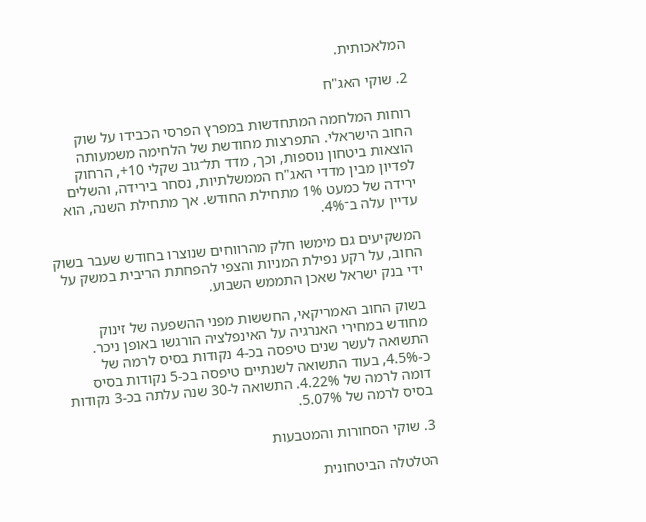המלאכותית.

2. שוקי האג"ח

רוחות המלחמה המתחדשות במפרץ הפרסי הכבידו על שוק החוב הישראלי. התפרצות מחודשת של הלחימה משמעותה הוצאות ביטחון נוספות, וכך, מדד תל־גוב שקלי 10+, הרחוק לפדיון מבין מדדי האג"ח הממשלתיות, נסחר בירידה, והשלים ירידה של כמעט 1% מתחילת החודש. אך מתחילת השנה, הוא עדיין עלה ב־4%.

המשקיעים גם מימשו חלק מהרווחים שנוצרו בחודש שעבר בשוק החוב, על רקע נפילת המניות והצפי להפחתת הריבית במשק על ידי בנק ישראל שאכן התממש השבוע.

בשוק החוב האמריקאי, החששות מפני ההשפעה של זינוק מחודש במחירי האנרגיה על האינפלציה הורגשו באופן ניכר. התשואה לעשר שנים טיפסה בכ-4 נקודות בסיס לרמה של כ-4.5%, בעוד התשואה לשנתיים טיפסה בכ-5 נקודות בסיס דומה לרמה של 4.22%. התשואה ל-30 שנה עלתה בכ-3 נקודות בסיס לרמה של 5.07%.

3. שוקי הסחורות והמטבעות

הטלטלה הביטחונית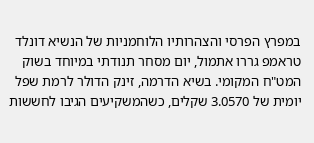במפרץ הפרסי והצהרותיו הלוחמניות של הנשיא דונלד טראמפ גררו אתמול, יום מסחר תנודתי במיוחד בשוק המט"ח המקומי. בשיא הדרמה, זינק הדולר לרמת שפל יומית של 3.0570 שקלים, כשהמשקיעים הגיבו לחששות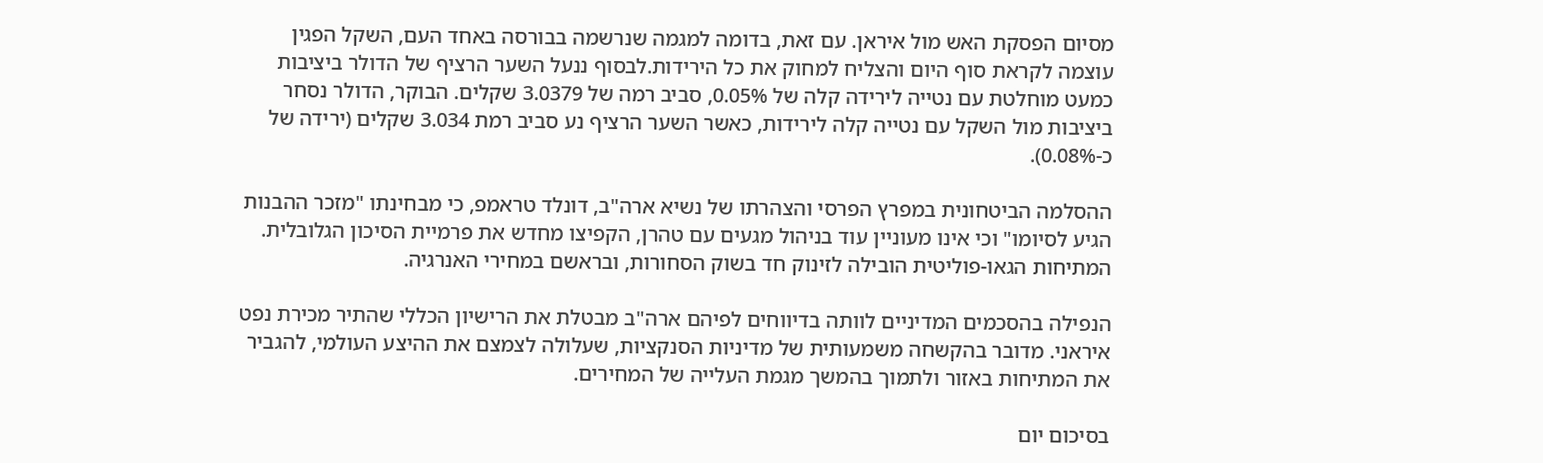מסיום הפסקת האש מול איראן. עם זאת, בדומה למגמה שנרשמה בבורסה באחד העם, השקל הפגין עוצמה לקראת סוף היום והצליח למחוק את כל הירידות.לבסוף ננעל השער הרציף של הדולר ביציבות כמעט מוחלטת עם נטייה לירידה קלה של 0.05%, סביב רמה של 3.0379 שקלים. הבוקר, הדולר נסחר ביציבות מול השקל עם נטייה קלה לירידות, כאשר השער הרציף נע סביב רמת 3.034 שקלים (ירידה של כ-0.08%).

ההסלמה הביטחונית במפרץ הפרסי והצהרתו של נשיא ארה"ב, דונלד טראמפ, כי מבחינתו "מזכר ההבנות הגיע לסיומו" וכי אינו מעוניין עוד בניהול מגעים עם טהרן, הקפיצו מחדש את פרמיית הסיכון הגלובלית. המתיחות הגאו-פוליטית הובילה לזינוק חד בשוק הסחורות, ובראשם במחירי האנרגיה.

הנפילה בהסכמים המדיניים לוותה בדיווחים לפיהם ארה"ב מבטלת את הרישיון הכללי שהתיר מכירת נפט איראני. מדובר בהקשחה משמעותית של מדיניות הסנקציות, שעלולה לצמצם את ההיצע העולמי, להגביר את המתיחות באזור ולתמוך בהמשך מגמת העלייה של המחירים.

בסיכום יום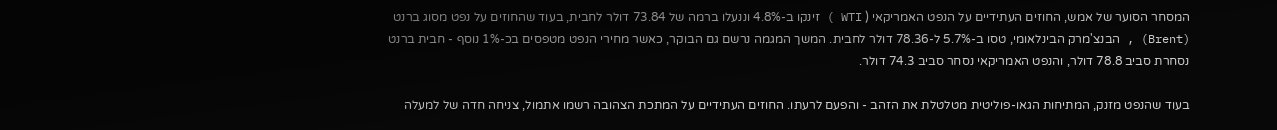המסחר הסוער של אמש, החוזים העתידיים על הנפט האמריקאי ( WTI ) זינקו ב-4.8% וננעלו ברמה של 73.84 דולר לחבית, בעוד שהחוזים על נפט מסוג ברנט (Brent) , הבנצ'מרק הבינלאומי, טסו ב-5.7% ל-78.36 דולר לחבית. המשך המגמה נרשם גם הבוקר, כאשר מחירי הנפט מטפסים בכ-1% נוסף - חבית ברנט נסחרת סביב 78.8 דולר, והנפט האמריקאי נסחר סביב 74.3 דולר.

בעוד שהנפט מזנק, המתיחות הגאו-פוליטית מטלטלת את הזהב - והפעם לרעתו. החוזים העתידיים על המתכת הצהובה רשמו אתמול, צניחה חדה של למעלה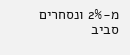מ-2% ונסחרים סביב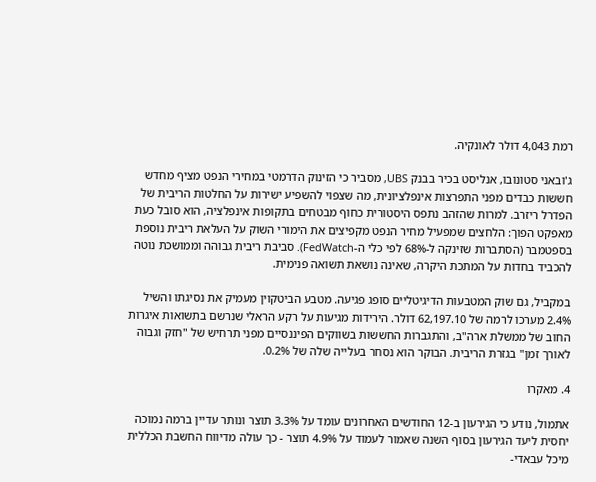רמת 4,043 דולר לאונקיה.

ג'ובאני סטונובו, אנליסט בכיר בבנק UBS, מסביר כי הזינוק הדרמטי במחירי הנפט מציף מחדש חששות כבדים מפני התפרצות אינפלציונית, מה שצפוי להשפיע ישירות על החלטות הריבית של הפדרל ריזרב. למרות שהזהב נתפס היסטורית כחוף מבטחים בתקופות אינפלציה, הוא סובל כעת מאפקט הפוך: הלחצים שמפעיל מחיר הנפט מקפיצים את הימורי השוק על העלאת ריבית נוספת בספטמבר (הסתברות שזינקה ל-68% לפי כלי ה-FedWatch). סביבת ריבית גבוהה וממושכת נוטה להכביד בחדות על המתכת היקרה, שאינה נושאת תשואה פנימית.

במקביל, גם שוק המטבעות הדיגיטליים סופג פגיעה. מטבע הביטקוין מעמיק את נסיגתו והשיל 2.4% מערכו לרמה של 62,197.10 דולר. הירידות מגיעות על רקע הראלי שנרשם בתשואות איגרות החוב של ממשלת ארה"ב, והתגברות החששות בשווקים הפיננסיים מפני תרחיש של "חזק וגבוה לאורך זמן" בגזרת הריבית. הבוקר הוא נסחר בעלייה שלה של 0.2%.

4. מאקרו

אתמול, נודע כי הגירעון ב-12 החודשים האחרונים עומד על 3.3% תוצר ונותר עדיין ברמה נמוכה יחסית ליעד הגירעון בסוף השנה שאמור לעמוד על 4.9% תוצר - כך עולה מדיווח החשבת הכללית מיכל עבאדי-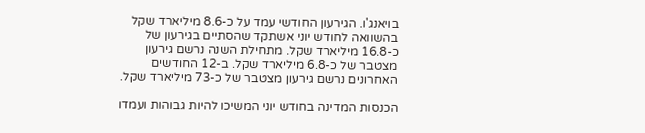בויאנג'ו. הגירעון החודשי עמד על כ-8.6 מיליארד שקל בהשוואה לחודש יוני אשתקד שהסתיים בגירעון של כ-16.8 מיליארד שקל. מתחילת השנה נרשם גירעון מצטבר של כ-6.8 מיליארד שקל. ב-12 החודשים האחרונים נרשם גירעון מצטבר של כ-73 מיליארד שקל.

הכנסות המדינה בחודש יוני המשיכו להיות גבוהות ועמדו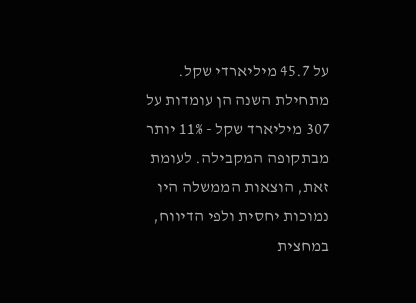על 45.7 מיליארדי שקל. מתחילת השנה הן עומדות על 307 מיליארד שקל - 11% יותר מבתקופה המקבילה. לעומת זאת, הוצאות הממשלה היו נמוכות יחסית ולפי הדיווח, במחצית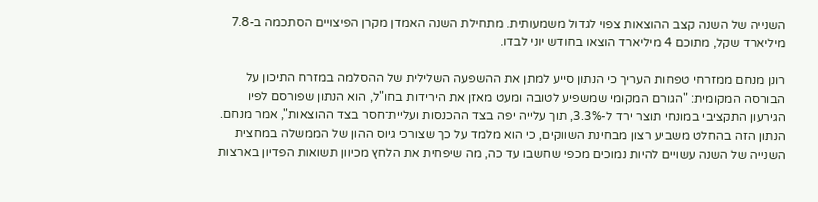השנייה של השנה קצב ההוצאות צפוי לגדול משמעותית. מתחילת השנה האמדן מקרן הפיצויים הסתכמה ב-7.8 מיליארד שקל, מתוכם 4 מיליארד הוצאו בחודש יוני לבדו.

רונן מנחם ממזרחי טפחות העריך כי הנתון סייע למתן את ההשפעה השלילית של ההסלמה במזרח התיכון על הבורסה המקומית: "הגורם המקומי שמשפיע לטובה ומעט מאזן את הירידות בחו"ל, הוא הנתון שפורסם לפיו הגירעון התקציבי במונחי תוצר ירד ל-3.3%, תוך עלייה יפה בצד ההכנסות ועליית־חסר בצד ההוצאות", אמר מנחם. הנתון הזה בהחלט משביע רצון מבחינת השווקים, כי הוא מלמד על כך שצורכי גיוס ההון של הממשלה במחצית השנייה של השנה עשויים להיות נמוכים מכפי שחשבו עד כה, מה שיפחית את הלחץ מכיוון תשואות הפדיון בארצות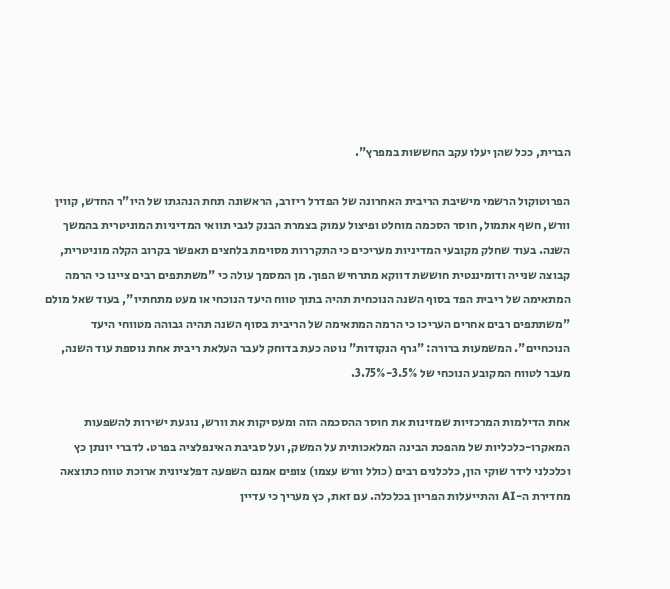הברית, ככל שהן יעלו עקב החששות במפרץ".

הפרוטוקול הרשמי מישיבת הריבית האחרונה של הפדרל ריזרב, הראשונה תחת הנהגתו של היו"ר החדש, קווין וורש, חשף אתמול, חוסר הסכמה מוחלט ופיצול עמוק בצמרת הבנק לגבי תוואי המדיניות המוניטרית בהמשך השנה. בעוד שחלק מקובעי המדיניות מעריכים כי התקררות מסוימת בלחצים תאפשר בקרוב הקלה מוניטרית, קבוצה שנייה ודומיננטית חוששת דווקא מתרחיש הפוך. מן המסמך עולה כי "משתתפים רבים ציינו כי הרמה המתאימה של ריבית הפד בסוף השנה הנוכחית תהיה בתוך טווח היעד הנוכחי או מעט מתחתיו", בעוד שאל מולם "משתתפים רבים אחרים העריכו כי הרמה המתאימה של הריבית בסוף השנה תהיה גבוהה מטווחי היעד הנוכחיים". המשמעות ברורה: "גרף הנקודות" נוטה כעת בדוחק לעבר העלאת ריבית אחת נוספת עוד השנה, מעבר לטווח המקובע הנוכחי של 3.5%-3.75%.

אחת הדילמות המרכזיות שמזינות את חוסר ההסכמה הזה ומעסיקות את וורש, נוגעת ישירות להשפעות המאקרו-כלכליות של מהפכת הבינה המלאכותית על המשק, ועל סביבת האינפלציה בפרט. לדברי יונתן כץ וכלכלני לידר שוקי הון, כלכלנים רבים (כולל וורש עצמו) צופים אמנם השפעה דפלציונית ארוכת טווח כתוצאה מחדירת ה-AI והתייעלות הפריון בכלכלה. עם זאת, כץ מעריך כי עדיין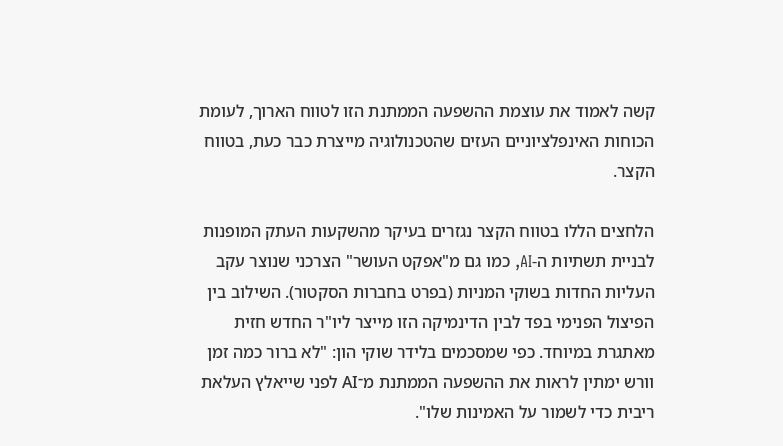קשה לאמוד את עוצמת ההשפעה הממתנת הזו לטווח הארוך, לעומת הכוחות האינפלציוניים העזים שהטכנולוגיה מייצרת כבר כעת, בטווח הקצר.

הלחצים הללו בטווח הקצר נגזרים בעיקר מהשקעות העתק המופנות לבניית תשתיות ה-AI, כמו גם מ"אפקט העושר" הצרכני שנוצר עקב העליות החדות בשוקי המניות (בפרט בחברות הסקטור). השילוב בין הפיצול הפנימי בפד לבין הדינמיקה הזו מייצר ליו"ר החדש חזית מאתגרת במיוחד. כפי שמסכמים בלידר שוקי הון: "לא ברור כמה זמן וורש ימתין לראות את ההשפעה הממתנת מ־AI לפני שייאלץ העלאת ריבית כדי לשמור על האמינות שלו".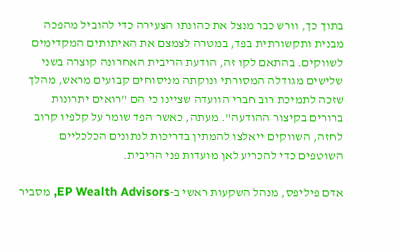בתוך כך, וורש כבר מנצל את כהונתו הצעירה כדי להוביל מהפכה מבנית ותקשורתית בפד, במטרה לצמצם את האיתותים המקדימים לשווקים. בהתאם לקו זה, הודעת הריבית האחרונה קוצרה בשני שלישים מגודלה המסורתי ונוקתה מניסוחים קבועים מראש, מהלך שזכה לתמיכת רוב חברי הוועדה שציינו כי הם "רואים יתרונות ברורים בקיצור ההודעה". מעתה, כאשר הפד שומר על קלפיו קרוב לחזה, השווקים ייאלצו להמתין בדריכות לנתונים הכלכליים השוטפים כדי להכריע לאן מועדות פני הריבית.

אדם פיליפס, מנהל השקעות ראשי ב-EP Wealth Advisors, מסביר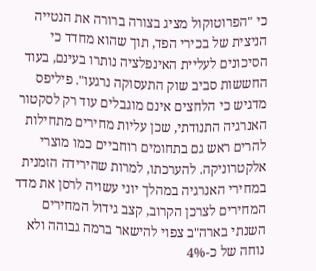כי "הפרוטוקול מציג בצורה ברורה את הנטייה הניצית של בכירי הפד, תוך שהוא מחדד כי הסיכונים לעליית האינפלציה נותרו בעינם, בעוד החששות סביב שוק התעסוקה נרגעו". פיליפס מדגיש כי הלחצים אינם מוגבלים עוד רק לסקטור האנרגיה התנודתי, שכן עליות מחירים מתחילות להרים ראש גם בתחומים רוחביים כמו מוצרי אלקטרוניקה. להערכתו, למרות שהירידה הזמנית במחירי האנרגיה במהלך יוני עשויה לרסן את מדד המחירים לצרכן הקרוב, קצב גידול המחירים השנתי בארה"ב צפוי להישאר ברמה גבוהה ולא נוחה של כ-4%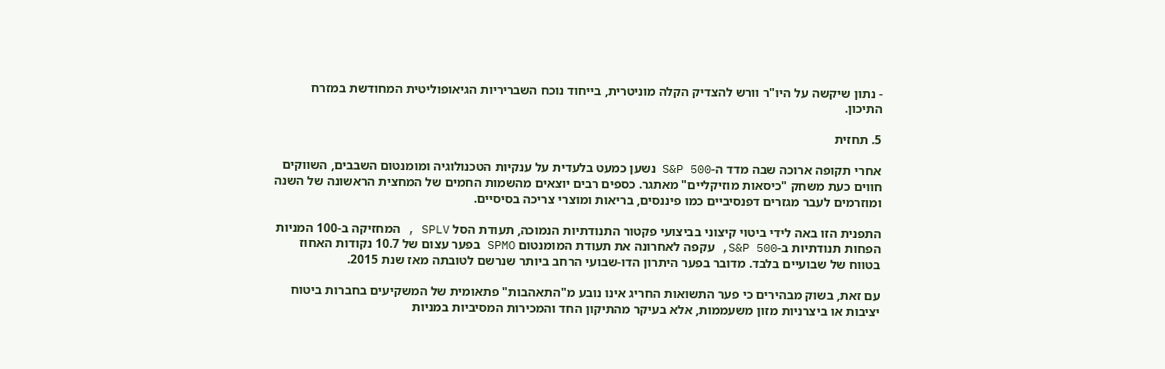- נתון שיקשה על היו"ר וורש להצדיק הקלה מוניטרית, בייחוד נוכח השבריריות הגיאופוליטית המחודשת במזרח התיכון.

5. תחזית

אחרי תקופה ארוכה שבה מדד ה-S&P 500 נשען כמעט בלעדית על ענקיות הטכנולוגיה ומומנטום השבבים, השווקים חווים כעת משחק "כיסאות מוזיקליים" מאתגר. כספים רבים יוצאים מהשמות החמים של המחצית הראשונה של השנה ומוזרמים לעבר מגזרים דפנסיביים כמו פיננסים, בריאות ומוצרי צריכה בסיסיים.

התפנית הזו באה לידי ביטוי קיצוני בביצועי פקטור התנודתיות הנמוכה, תעודת הסל SPLV , המחזיקה ב-100 המניות הפחות תנודתיות ב-S&P 500, עקפה לאחרונה את תעודת המומנטום SPMO בפער עצום של 10.7 נקודות האחוז בטווח של שבועיים בלבד. מדובר בפער היתרון הדו-שבועי הרחב ביותר שנרשם לטובתה מאז שנת 2015.

עם זאת, בשוק מבהירים כי פער התשואות החריג אינו נובע מ"התאהבות" פתאומית של המשקיעים בחברות ביטוח יציבות או ביצרניות מזון משעממות, אלא בעיקר מהתיקון החד והמכירות המסיביות במניות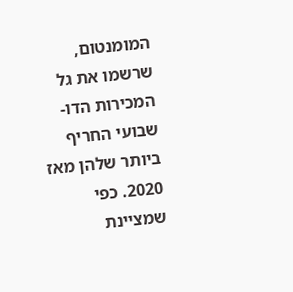המומנטום, שרשמו את גל המכירות הדו-שבועי החריף ביותר שלהן מאז 2020. כפי שמציינת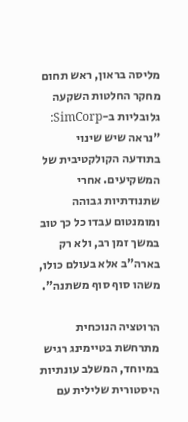מליסה בראון, ראש תחום מחקר החלטות השקעה גלובליות ב-SimCorp: "נראה שיש שינוי בתודעה הקולקטיבית של המשקיעים. אחרי שתנודתיות גבוהה ומומנטום עבדו כל כך טוב במשך זמן רב, ולא רק בארה"ב אלא בעולם כולו, משהו סוף סוף משתנה".

הרוטציה הנוכחית מתרחשת בטיימינג רגיש במיוחד, המשלב עונתיות היסטורית שלילית עם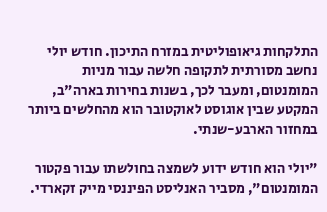התלקחות גיאופוליטית במזרח התיכון. חודש יולי נחשב מסורתית לתקופה חלשה עבור מניות המומנטום, ומעבר לכך, בשנות בחירות בארה"ב, המקטע שבין אוגוסט לאוקטובר הוא מהחלשים ביותר במחזור הארבע-שנתי.

"יולי הוא חודש ידוע לשמצה בחולשתו עבור פקטור המומנטום", מסביר האנליסט הפיננסי מייק זקארדי.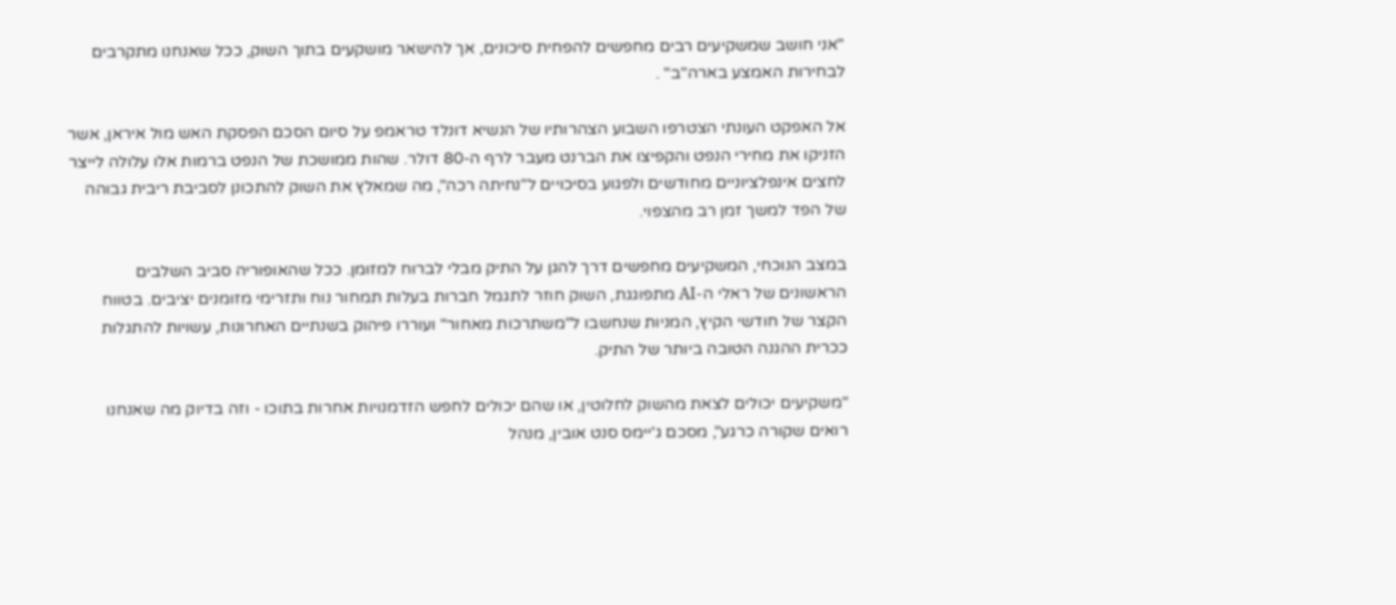"אני חושב שמשקיעים רבים מחפשים להפחית סיכונים, אך להישאר מושקעים בתוך השוק, ככל שאנחנו מתקרבים לבחירות האמצע בארה"ב" .

אל האפקט העונתי הצטרפו השבוע הצהרותיו של הנשיא דונלד טראמפ על סיום הסכם הפסקת האש מול איראן, אשר הזניקו את מחירי הנפט והקפיצו את הברנט מעבר לרף ה-80 דולר. שהות ממושכת של הנפט ברמות אלו עלולה לייצר לחצים אינפלציוניים מחודשים ולפגוע בסיכויים ל"נחיתה רכה", מה שמאלץ את השוק להתכונן לסביבת ריבית גבוהה של הפד למשך זמן רב מהצפוי.

במצב הנוכחי, המשקיעים מחפשים דרך להגן על התיק מבלי לברוח למזומן. ככל שהאופוריה סביב השלבים הראשונים של ראלי ה-AI מתפוגגת, השוק חוזר לתגמל חברות בעלות תמחור נוח ותזרימי מזומנים יציבים. בטווח הקצר של חודשי הקיץ, המניות שנחשבו ל"משתרכות מאחור" ועוררו פיהוק בשנתיים האחרונות, עשויות להתגלות ככרית ההגנה הטובה ביותר של התיק.

"משקיעים יכולים לצאת מהשוק לחלוטין, או שהם יכולים לחפש הזדמנויות אחרות בתוכו - וזה בדיוק מה שאנחנו רואים שקורה כרגע", מסכם ג'יימס סנט אובין, מנהל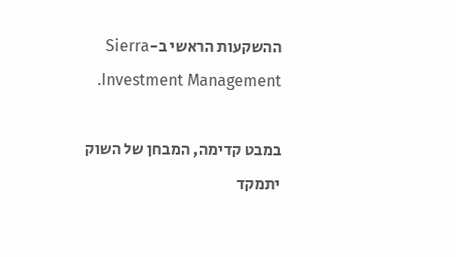ההשקעות הראשי ב-Sierra Investment Management.

במבט קדימה, המבחן של השוק יתמקד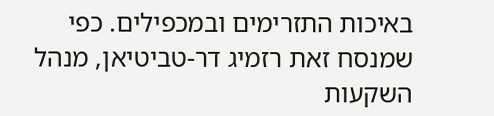באיכות התזרימים ובמכפילים. כפי שמנסח זאת רזמיג דר-טביטיאן, מנהל השקעות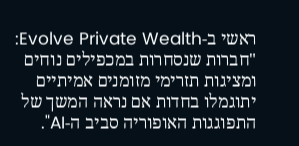ראשי ב-Evolve Private Wealth: "חברות שנסחרות במכפילים נוחים ומציגות תזרימי מזומנים אמיתיים יתוגמלו בחדות אם נראה המשך של התפוגגות האופוריה סביב ה-AI".